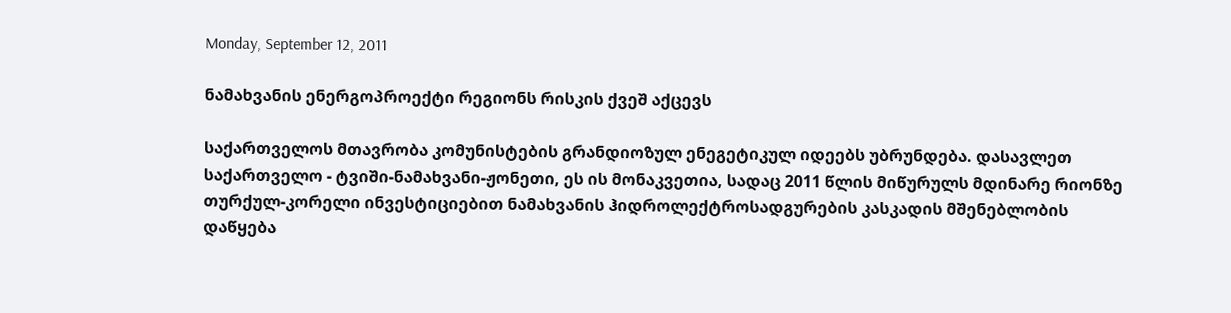Monday, September 12, 2011

ნამახვანის ენერგოპროექტი რეგიონს რისკის ქვეშ აქცევს

საქართველოს მთავრობა კომუნისტების გრანდიოზულ ენეგეტიკულ იდეებს უბრუნდება. დასავლეთ საქართველო - ტვიში-ნამახვანი-ჟონეთი, ეს ის მონაკვეთია, სადაც 2011 წლის მიწურულს მდინარე რიონზე თურქულ-კორელი ინვესტიციებით ნამახვანის ჰიდროლექტროსადგურების კასკადის მშენებლობის დაწყება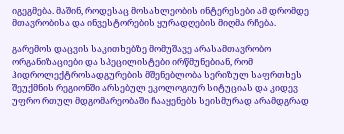იგეგმება. მაშინ, როდესაც მოსახლეობის ინტერესები ამ დრომდე მთავრობისა და ინვესტორების ყურადღების მიღმა რჩება.

გარემოს დაცვის საკითხებზე მომუშავე არასამთავრობო ორგანიზაციები და სპეცილისტები ირწმუნებიან, რომ ჰიდროლექტროსადგურების მშენებლობა სერიზულ საფრთხეს შეუქმნის რეგიონში არსებულ ეკოლოგიურ სიტუციას და კიდევ უფრო რთულ მდგომარეობაში ჩააყენებს სეისმურად არამდგრად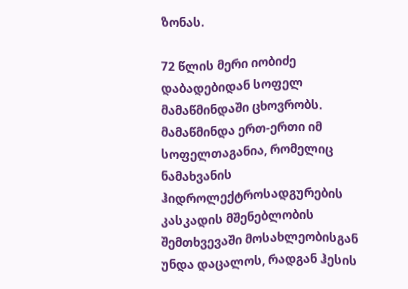ზონას.

72 წლის მერი იობიძე დაბადებიდან სოფელ მამაწმინდაში ცხოვრობს. მამაწმინდა ერთ-ერთი იმ სოფელთაგანია, რომელიც ნამახვანის ჰიდროლექტროსადგურების კასკადის მშენებლობის შემთხვევაში მოსახლეობისგან უნდა დაცალოს, რადგან ჰესის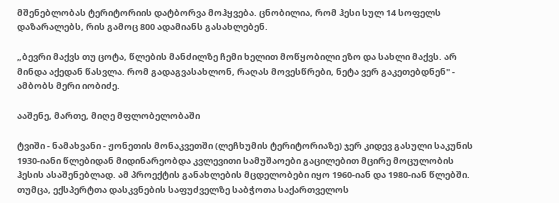მშენებლობას ტერიტორიის დატბორვა მოჰყვება. ცნობილია, რომ ჰესი სულ 14 სოფელს დაზარალებს, რის გამოც 800 ადამიანს გასახლებენ.

„ბევრი მაქვს თუ ცოტა, წლების მანძილზე ჩემი ხელით მოწყობილი ეზო და სახლი მაქვს. არ მინდა აქედან წასვლა. რომ გადაგვასახლონ, რაღას მოვესწრები, ნეტა ვერ გაკეთებდნენ" - ამბობს მერი იობიძე.

ააშენე, მართე, მიღე მფლობელობაში

ტვიში - ნამახვანი - ჟონეთის მონაკვეთში (ლეჩხუმის ტერიტორიაზე) ჯერ კიდევ გასული საკუნის 1930-იანი წლებიდან მიდინარეობდა კვლევითი სამუშაოები გაცილებით მცირე მოცულობის ჰესის ასაშენებლად. ამ პროექტის განახლების მცდელობები იყო 1960-იან და 1980-იან წლებში. თუმცა, ექსპერტთა დასკვნების საფუძველზე საბჭოთა საქართველოს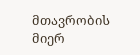მთავრობის მიერ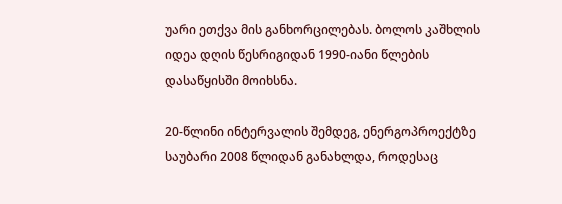უარი ეთქვა მის განხორცილებას. ბოლოს კაშხლის იდეა დღის წესრიგიდან 1990-იანი წლების დასაწყისში მოიხსნა.

20-წლინი ინტერვალის შემდეგ, ენერგოპროექტზე საუბარი 2008 წლიდან განახლდა, როდესაც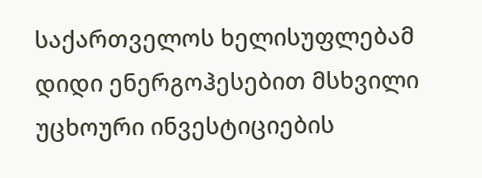საქართველოს ხელისუფლებამ დიდი ენერგოჰესებით მსხვილი უცხოური ინვესტიციების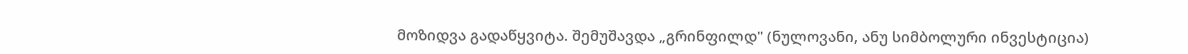მოზიდვა გადაწყვიტა. შემუშავდა „გრინფილდ" (ნულოვანი, ანუ სიმბოლური ინვესტიცია)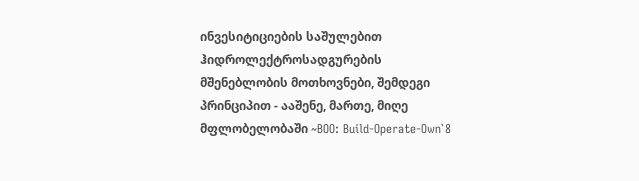ინვესიტიციების საშულებით ჰიდროლექტროსადგურების მშენებლობის მოთხოვნები, შემდეგი პრინციპით - ააშენე, მართე, მიღე მფლობელობაში ~BOO: Build-Operate-Own`8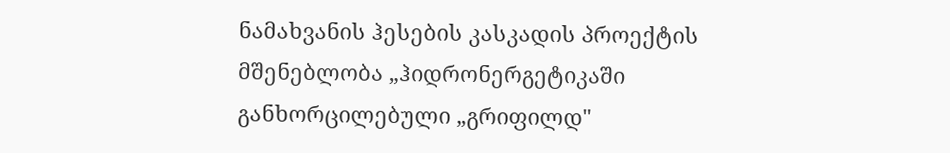ნამახვანის ჰესების კასკადის პროექტის მშენებლობა „ჰიდრონერგეტიკაში განხორცილებული „გრიფილდ"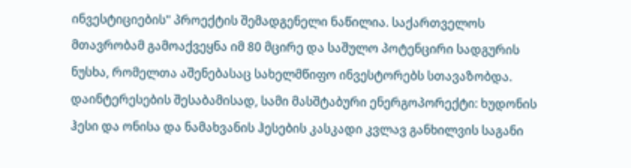ინვესტიციების" პროექტის შემადგენელი ნაწილია. საქართველოს მთავრობამ გამოაქვეყნა იმ 80 მცირე და საშულო პოტენცირი სადგურის ნუსხა, რომელთა აშენებასაც სახელმწიფო ინვესტორებს სთავაზობდა. დაინტერესების შესაბამისად, სამი მასშტაბური ენერგოპორექტი: ხუდონის ჰესი და ონისა და ნამახვანის ჰესების კასკადი კვლავ განხილვის საგანი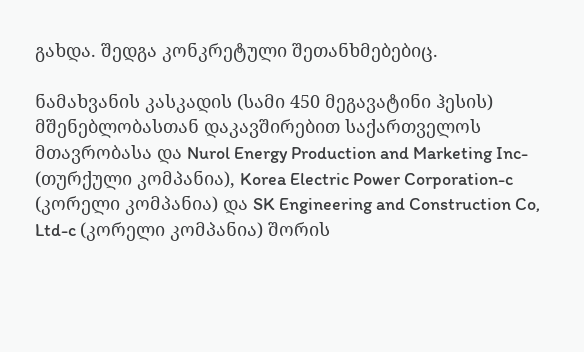გახდა. შედგა კონკრეტული შეთანხმებებიც.

ნამახვანის კასკადის (სამი 450 მეგავატინი ჰესის) მშენებლობასთან დაკავშირებით საქართველოს მთავრობასა და Nurol Energy Production and Marketing Inc- (თურქული კომპანია), Korea Electric Power Corporation-c (კორელი კომპანია) და SK Engineering and Construction Co, Ltd-c (კორელი კომპანია) შორის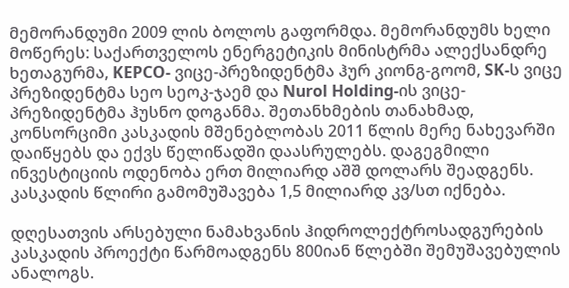მემორანდუმი 2009 ლის ბოლოს გაფორმდა. მემორანდუმს ხელი მოწერეს: საქართველოს ენერგეტიკის მინისტრმა ალექსანდრე ხეთაგურმა, KEPCO- ვიცე-პრეზიდენტმა ჰურ კიონგ-გოომ, SK-ს ვიცე პრეზიდენტმა სეო სეოკ-ჯაემ და Nurol Holding-ის ვიცე-პრეზიდენტმა ჰუსნო დოგანმა. შეთანხმების თანახმად, კონსორციმი კასკადის მშენებლობას 2011 წლის მერე ნახევარში დაიწყებს და ექვს წელიწადში დაასრულებს. დაგეგმილი ინვესტიციის ოდენობა ერთ მილიარდ აშშ დოლარს შეადგენს. კასკადის წლირი გამომუშავება 1,5 მილიარდ კვ/სთ იქნება.

დღესათვის არსებული ნამახვანის ჰიდროლექტროსადგურების კასკადის პროექტი წარმოადგენს 800იან წლებში შემუშავებულის ანალოგს.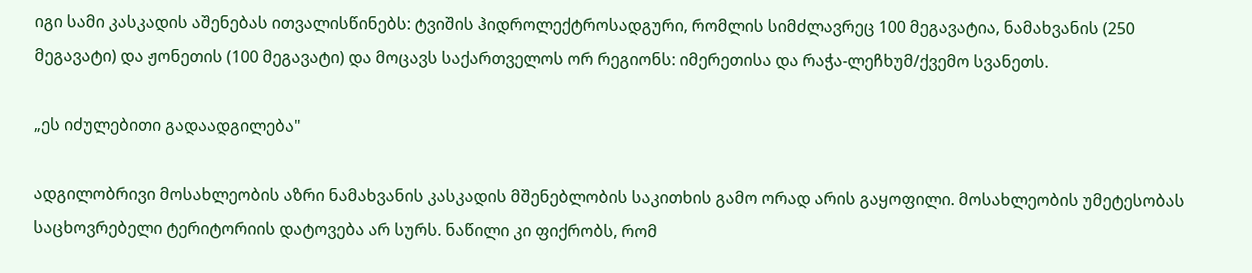იგი სამი კასკადის აშენებას ითვალისწინებს: ტვიშის ჰიდროლექტროსადგური, რომლის სიმძლავრეც 100 მეგავატია, ნამახვანის (250 მეგავატი) და ჟონეთის (100 მეგავატი) და მოცავს საქართველოს ორ რეგიონს: იმერეთისა და რაჭა-ლეჩხუმ/ქვემო სვანეთს.

„ეს იძულებითი გადაადგილება"

ადგილობრივი მოსახლეობის აზრი ნამახვანის კასკადის მშენებლობის საკითხის გამო ორად არის გაყოფილი. მოსახლეობის უმეტესობას საცხოვრებელი ტერიტორიის დატოვება არ სურს. ნაწილი კი ფიქრობს, რომ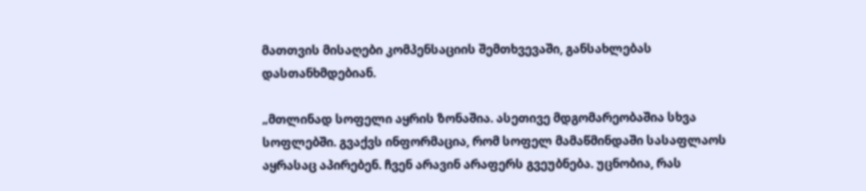მათთვის მისაღები კომპენსაციის შემთხვევაში, განსახლებას დასთანხმდებიან.

„მთლინად სოფელი აყრის ზონაშია. ასეთივე მდგომარეობაშია სხვა სოფლებში. გვაქვს ინფორმაცია, რომ სოფელ მამაწმინდაში სასაფლაოს აყრასაც აპირებენ. ჩვენ არავინ არაფერს გვეუბნება. უცნობია, რას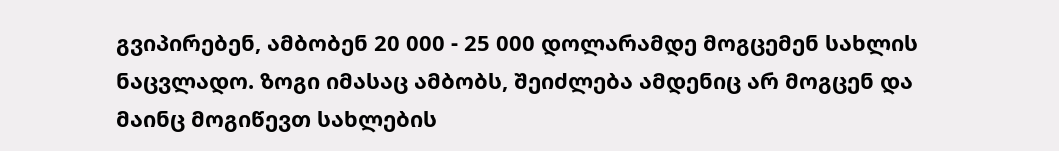გვიპირებენ, ამბობენ 20 000 - 25 000 დოლარამდე მოგცემენ სახლის ნაცვლადო. ზოგი იმასაც ამბობს, შეიძლება ამდენიც არ მოგცენ და მაინც მოგიწევთ სახლების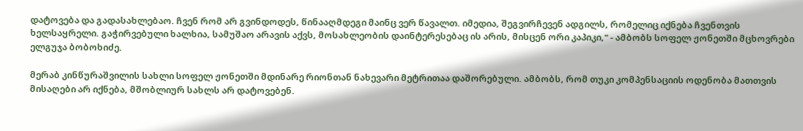დატოვება და გადასახლებაო. ჩვენ რომ არ გვინდოდეს, წინააღმდეგი მაინც ვერ წავალთ. იმედია, შეგვირჩევენ ადგილს, რომელიც იქნება ჩვენთვის ხელსაყრელი. გაჭირვებული ხალხია, სამუშაო არავის აქვს, მოსახლეობის დაინტერესებაც ის არის, მისცენ ორი კაპიკი," - ამბობს სოფელ ჟონეთში მცხოვრები ელგუჯა ბობოხიძე.

მერაბ კინწურაშვილის სახლი სოფელ ჟონეთში მდინარე რიონთან ნახევარი მეტრითაა დაშორებული. ამბობს, რომ თუკი კომპენსაციის ოდენობა მათთვის მისაღები არ იქნება, მშობლიურ სახლს არ დატოვებენ.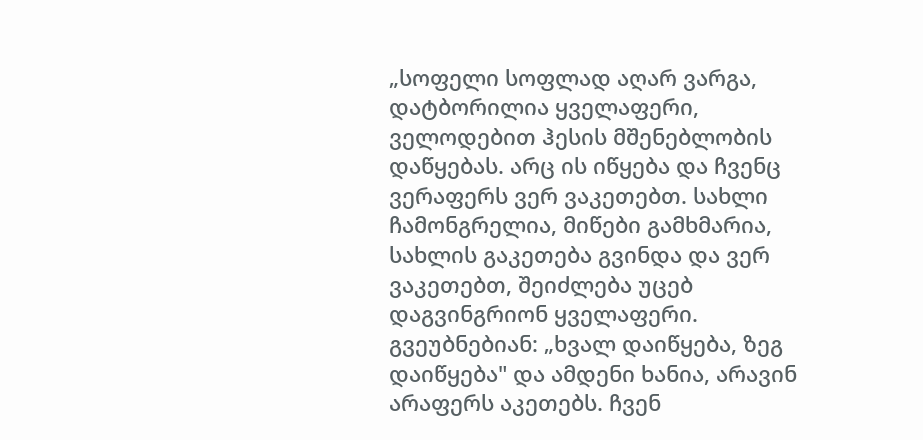„სოფელი სოფლად აღარ ვარგა, დატბორილია ყველაფერი, ველოდებით ჰესის მშენებლობის დაწყებას. არც ის იწყება და ჩვენც ვერაფერს ვერ ვაკეთებთ. სახლი ჩამონგრელია, მიწები გამხმარია, სახლის გაკეთება გვინდა და ვერ ვაკეთებთ, შეიძლება უცებ დაგვინგრიონ ყველაფერი. გვეუბნებიან: „ხვალ დაიწყება, ზეგ დაიწყება" და ამდენი ხანია, არავინ არაფერს აკეთებს. ჩვენ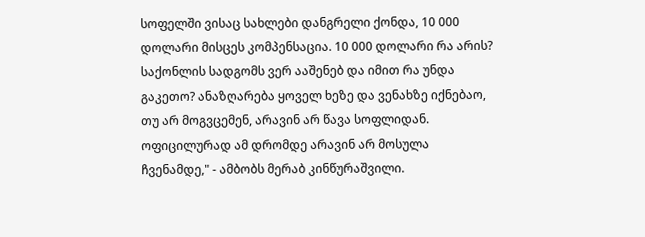სოფელში ვისაც სახლები დანგრელი ქონდა, 10 000 დოლარი მისცეს კომპენსაცია. 10 000 დოლარი რა არის? საქონლის სადგომს ვერ ააშენებ და იმით რა უნდა გაკეთო? ანაზღარება ყოველ ხეზე და ვენახზე იქნებაო, თუ არ მოგვცემენ, არავინ არ წავა სოფლიდან. ოფიცილურად ამ დრომდე არავინ არ მოსულა ჩვენამდე," - ამბობს მერაბ კინწურაშვილი.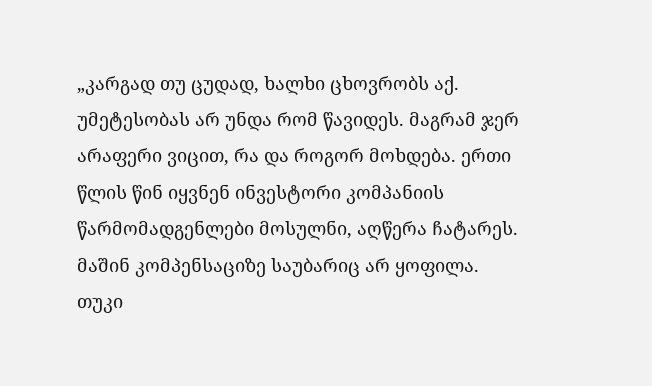„კარგად თუ ცუდად, ხალხი ცხოვრობს აქ. უმეტესობას არ უნდა რომ წავიდეს. მაგრამ ჯერ არაფერი ვიცით, რა და როგორ მოხდება. ერთი წლის წინ იყვნენ ინვესტორი კომპანიის წარმომადგენლები მოსულნი, აღწერა ჩატარეს. მაშინ კომპენსაციზე საუბარიც არ ყოფილა. თუკი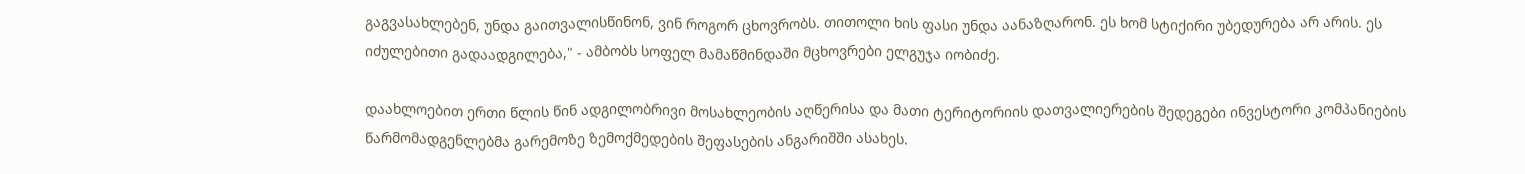გაგვასახლებენ, უნდა გაითვალისწინონ, ვინ როგორ ცხოვრობს. თითოლი ხის ფასი უნდა აანაზღარონ. ეს ხომ სტიქირი უბედურება არ არის. ეს იძულებითი გადაადგილება," - ამბობს სოფელ მამაწმინდაში მცხოვრები ელგუჯა იობიძე.

დაახლოებით ერთი წლის წინ ადგილობრივი მოსახლეობის აღწერისა და მათი ტერიტორიის დათვალიერების შედეგები ინვესტორი კომპანიების წარმომადგენლებმა გარემოზე ზემოქმედების შეფასების ანგარიშში ასახეს.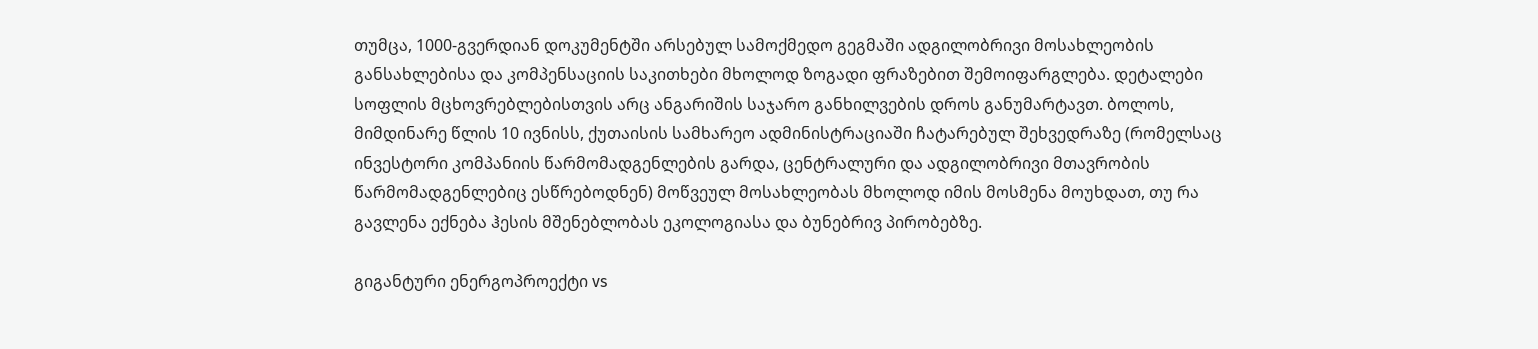თუმცა, 1000-გვერდიან დოკუმენტში არსებულ სამოქმედო გეგმაში ადგილობრივი მოსახლეობის განსახლებისა და კომპენსაციის საკითხები მხოლოდ ზოგადი ფრაზებით შემოიფარგლება. დეტალები სოფლის მცხოვრებლებისთვის არც ანგარიშის საჯარო განხილვების დროს განუმარტავთ. ბოლოს, მიმდინარე წლის 10 ივნისს, ქუთაისის სამხარეო ადმინისტრაციაში ჩატარებულ შეხვედრაზე (რომელსაც ინვესტორი კომპანიის წარმომადგენლების გარდა, ცენტრალური და ადგილობრივი მთავრობის წარმომადგენლებიც ესწრებოდნენ) მოწვეულ მოსახლეობას მხოლოდ იმის მოსმენა მოუხდათ, თუ რა გავლენა ექნება ჰესის მშენებლობას ეკოლოგიასა და ბუნებრივ პირობებზე.

გიგანტური ენერგოპროექტი vs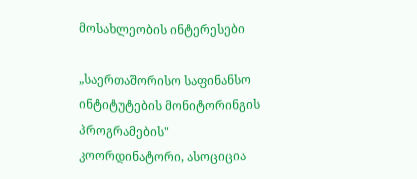მოსახლეობის ინტერესები

„საერთაშორისო საფინანსო ინტიტუტების მონიტორინგის პროგრამების" კოორდინატორი, ასოციცია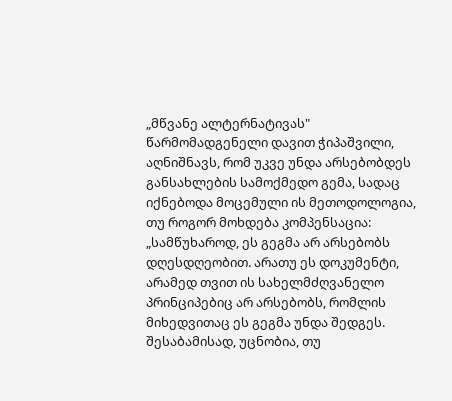„მწვანე ალტერნატივას" წარმომადგენელი დავით ჭიპაშვილი, აღნიშნავს, რომ უკვე უნდა არსებობდეს განსახლების სამოქმედო გემა, სადაც იქნებოდა მოცემული ის მეთოდოლოგია, თუ როგორ მოხდება კომპენსაცია: „სამწუხაროდ, ეს გეგმა არ არსებობს დღესდღეობით. არათუ ეს დოკუმენტი, არამედ თვით ის სახელმძღვანელო პრინციპებიც არ არსებობს, რომლის მიხედვითაც ეს გეგმა უნდა შედგეს. შესაბამისად, უცნობია, თუ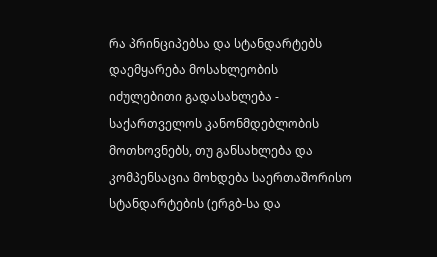რა პრინციპებსა და სტანდარტებს დაემყარება მოსახლეობის იძულებითი გადასახლება - საქართველოს კანონმდებლობის მოთხოვნებს, თუ განსახლება და კომპენსაცია მოხდება საერთაშორისო სტანდარტების (ერგბ-სა და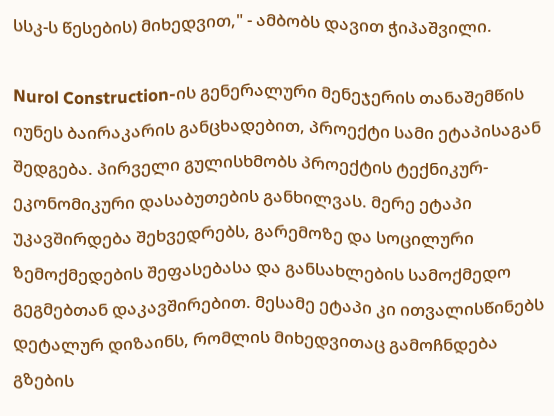სსკ-ს წესების) მიხედვით," - ამბობს დავით ჭიპაშვილი.

Nurol Construction-ის გენერალური მენეჯერის თანაშემწის იუნეს ბაირაკარის განცხადებით, პროექტი სამი ეტაპისაგან შედგება. პირველი გულისხმობს პროექტის ტექნიკურ-ეკონომიკური დასაბუთების განხილვას. მერე ეტაპი უკავშირდება შეხვედრებს, გარემოზე და სოცილური ზემოქმედების შეფასებასა და განსახლების სამოქმედო გეგმებთან დაკავშირებით. მესამე ეტაპი კი ითვალისწინებს დეტალურ დიზაინს, რომლის მიხედვითაც გამოჩნდება გზების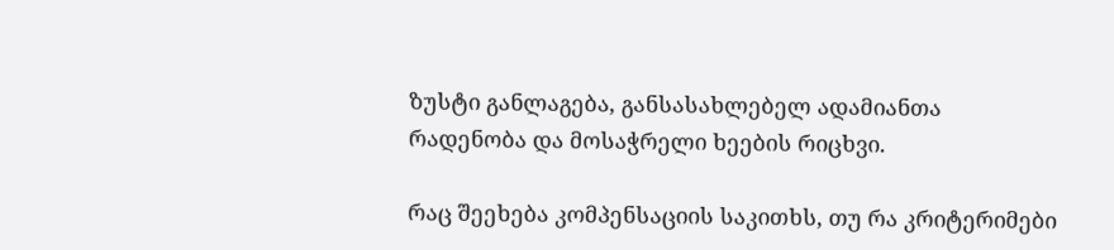ზუსტი განლაგება, განსასახლებელ ადამიანთა რადენობა და მოსაჭრელი ხეების რიცხვი.

რაც შეეხება კომპენსაციის საკითხს, თუ რა კრიტერიმები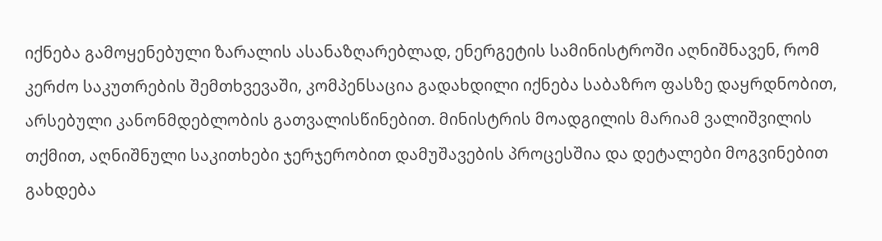იქნება გამოყენებული ზარალის ასანაზღარებლად, ენერგეტის სამინისტროში აღნიშნავენ, რომ კერძო საკუთრების შემთხვევაში, კომპენსაცია გადახდილი იქნება საბაზრო ფასზე დაყრდნობით, არსებული კანონმდებლობის გათვალისწინებით. მინისტრის მოადგილის მარიამ ვალიშვილის თქმით, აღნიშნული საკითხები ჯერჯერობით დამუშავების პროცესშია და დეტალები მოგვინებით გახდება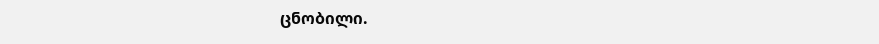ცნობილი.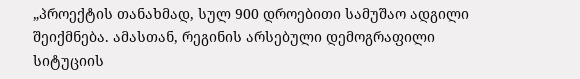„პროექტის თანახმად, სულ 900 დროებითი სამუშაო ადგილი შეიქმნება. ამასთან, რეგინის არსებული დემოგრაფილი სიტუციის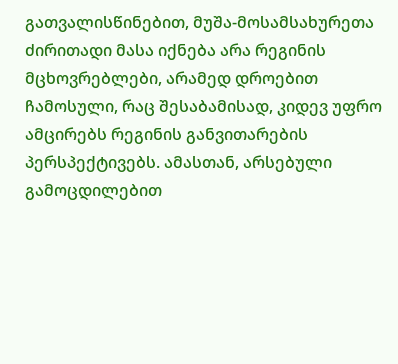გათვალისწინებით, მუშა-მოსამსახურეთა ძირითადი მასა იქნება არა რეგინის მცხოვრებლები, არამედ დროებით ჩამოსული, რაც შესაბამისად, კიდევ უფრო ამცირებს რეგინის განვითარების პერსპექტივებს. ამასთან, არსებული გამოცდილებით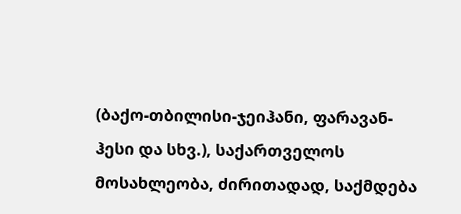(ბაქო-თბილისი-ჯეიჰანი, ფარავან-ჰესი და სხვ.), საქართველოს მოსახლეობა, ძირითადად, საქმდება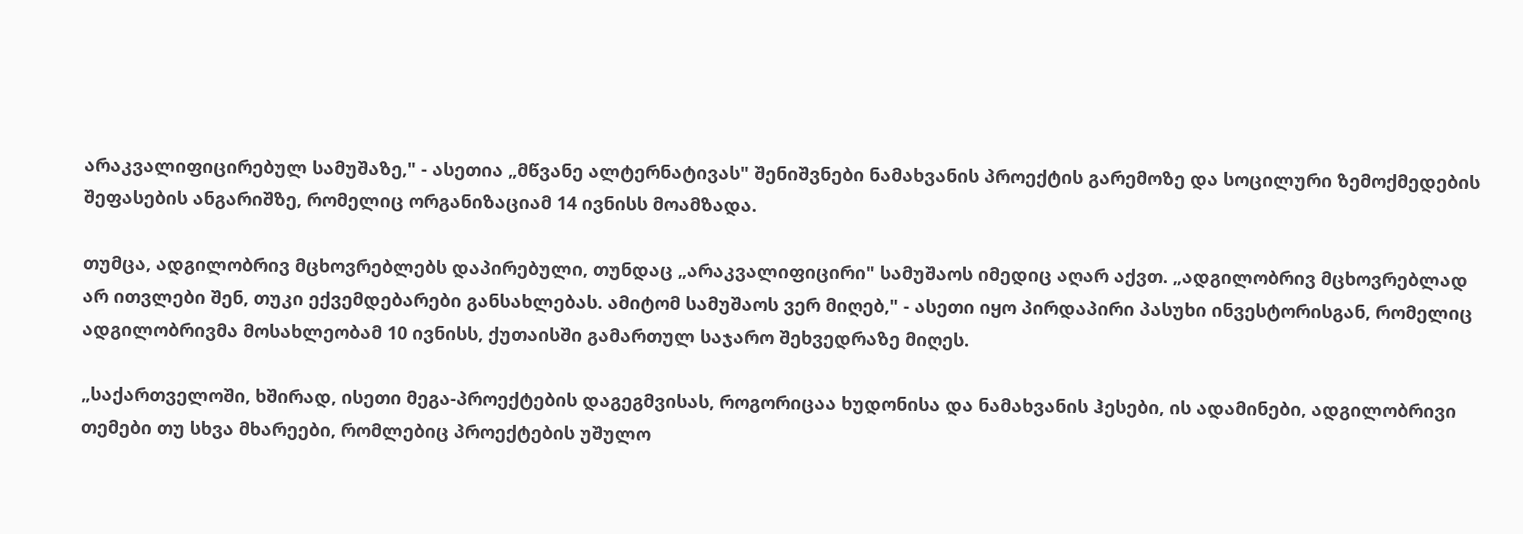არაკვალიფიცირებულ სამუშაზე," - ასეთია „მწვანე ალტერნატივას" შენიშვნები ნამახვანის პროექტის გარემოზე და სოცილური ზემოქმედების შეფასების ანგარიშზე, რომელიც ორგანიზაციამ 14 ივნისს მოამზადა.

თუმცა, ადგილობრივ მცხოვრებლებს დაპირებული, თუნდაც „არაკვალიფიცირი" სამუშაოს იმედიც აღარ აქვთ. „ადგილობრივ მცხოვრებლად არ ითვლები შენ, თუკი ექვემდებარები განსახლებას. ამიტომ სამუშაოს ვერ მიღებ," - ასეთი იყო პირდაპირი პასუხი ინვესტორისგან, რომელიც ადგილობრივმა მოსახლეობამ 10 ივნისს, ქუთაისში გამართულ საჯარო შეხვედრაზე მიღეს.

„საქართველოში, ხშირად, ისეთი მეგა-პროექტების დაგეგმვისას, როგორიცაა ხუდონისა და ნამახვანის ჰესები, ის ადამინები, ადგილობრივი თემები თუ სხვა მხარეები, რომლებიც პროექტების უშულო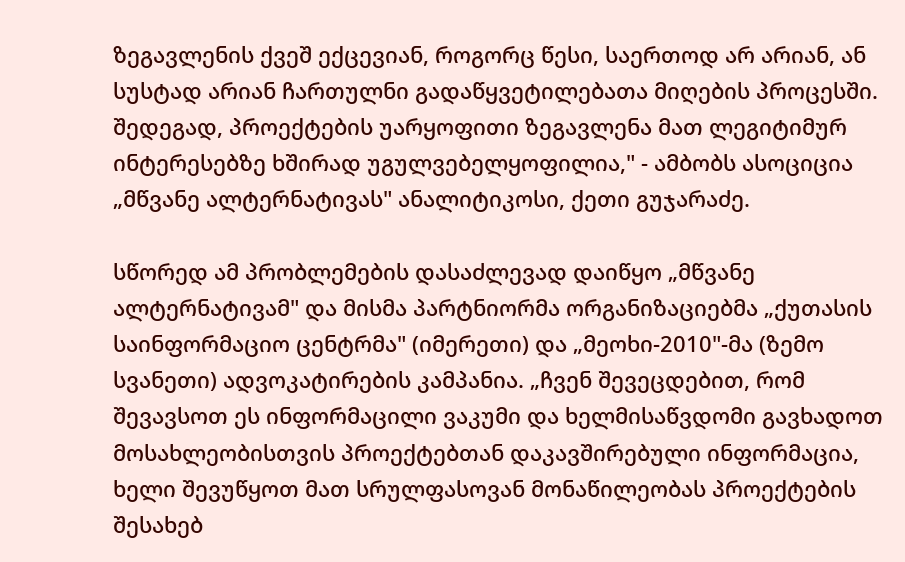ზეგავლენის ქვეშ ექცევიან, როგორც წესი, საერთოდ არ არიან, ან სუსტად არიან ჩართულნი გადაწყვეტილებათა მიღების პროცესში. შედეგად, პროექტების უარყოფითი ზეგავლენა მათ ლეგიტიმურ ინტერესებზე ხშირად უგულვებელყოფილია," - ამბობს ასოციცია „მწვანე ალტერნატივას" ანალიტიკოსი, ქეთი გუჯარაძე.

სწორედ ამ პრობლემების დასაძლევად დაიწყო „მწვანე ალტერნატივამ" და მისმა პარტნიორმა ორგანიზაციებმა „ქუთასის საინფორმაციო ცენტრმა" (იმერეთი) და „მეოხი-2010"-მა (ზემო სვანეთი) ადვოკატირების კამპანია. „ჩვენ შევეცდებით, რომ შევავსოთ ეს ინფორმაცილი ვაკუმი და ხელმისაწვდომი გავხადოთ მოსახლეობისთვის პროექტებთან დაკავშირებული ინფორმაცია, ხელი შევუწყოთ მათ სრულფასოვან მონაწილეობას პროექტების შესახებ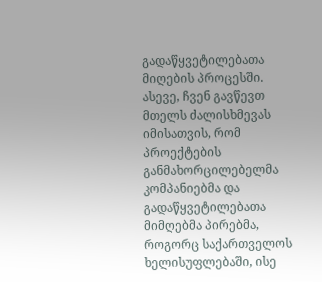გადაწყვეტილებათა მიღების პროცესში. ასევე, ჩვენ გავწევთ მთელს ძალისხმევას იმისათვის, რომ პროექტების განმახორცილებელმა კომპანიებმა და გადაწყვეტილებათა მიმღებმა პირებმა, როგორც საქართველოს ხელისუფლებაში, ისე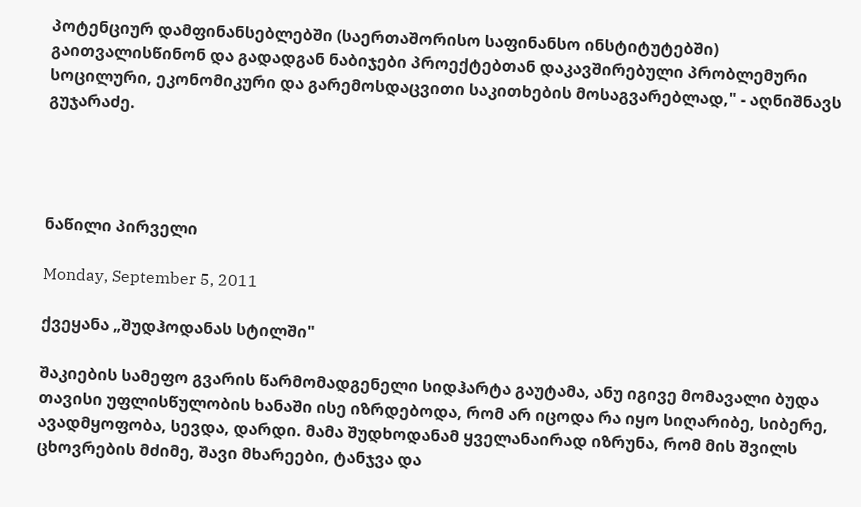პოტენციურ დამფინანსებლებში (საერთაშორისო საფინანსო ინსტიტუტებში) გაითვალისწინონ და გადადგან ნაბიჯები პროექტებთან დაკავშირებული პრობლემური სოცილური, ეკონომიკური და გარემოსდაცვითი საკითხების მოსაგვარებლად," - აღნიშნავს გუჯარაძე.




ნაწილი პირველი

Monday, September 5, 2011

ქვეყანა „შუდჰოდანას სტილში"

შაკიების სამეფო გვარის წარმომადგენელი სიდჰარტა გაუტამა, ანუ იგივე მომავალი ბუდა თავისი უფლისწულობის ხანაში ისე იზრდებოდა, რომ არ იცოდა რა იყო სიღარიბე, სიბერე, ავადმყოფობა, სევდა, დარდი. მამა შუდხოდანამ ყველანაირად იზრუნა, რომ მის შვილს ცხოვრების მძიმე, შავი მხარეები, ტანჯვა და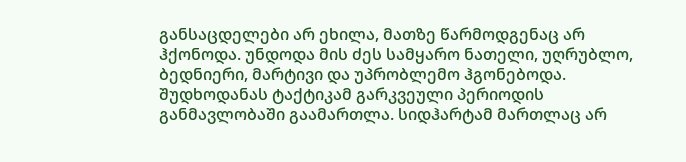განსაცდელები არ ეხილა, მათზე წარმოდგენაც არ ჰქონოდა. უნდოდა მის ძეს სამყარო ნათელი, უღრუბლო, ბედნიერი, მარტივი და უპრობლემო ჰგონებოდა. შუდხოდანას ტაქტიკამ გარკვეული პერიოდის განმავლობაში გაამართლა. სიდჰარტამ მართლაც არ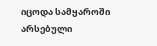იცოდა სამყაროში არსებული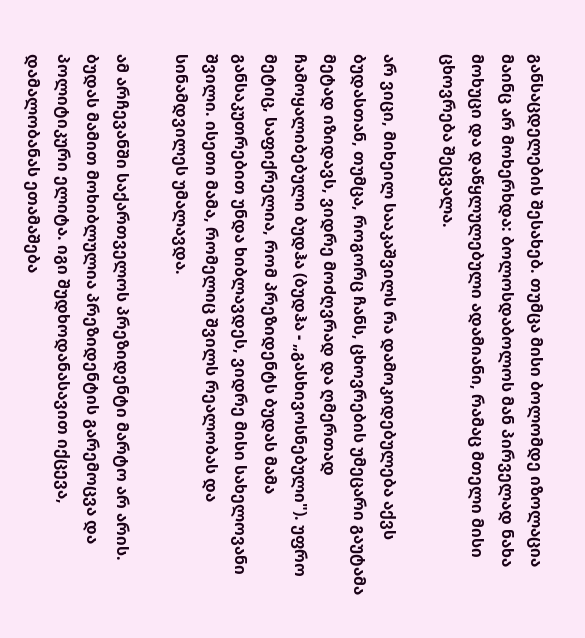განსაცდელების შესახებ. თუმცა მისი ბოლომდე იზოლაცია მაინც არ მოხერხდა: ბოლოსდაბოლოს მან პირველად ნახა მოხუცი და დაწყლულებული ადამიანი, რამაც მთელი მისი ცხოვრება შეცვალა.

არ ვიცი, მიხეილ სააკაშვილს რა დამოკიდებულება აქვს ბუდასთან, თუმცა, როგორც ჩანს, ცხოვრების უმეცარი გაუტამა მეტად იზიდავს, ვიდრე მოძღვრად და ღმერთად ჩამოყალიბებული ბუდჰა (ბუდჰა - „გასხივოსნებული"). უფრო მეტიც, საფიქრელია, რომ პრეზიდენტს ბუდას მამა განსაკუთრებით უნდა ხიბლავდეს, ვიდრე მისი სახელოვანი შვილი. ისეთი მამა, რომელიც შვილს რეალობას და სინამდვილეს უმალავდა.

ამ არჩევანში საქართველოს პრეზიდენტი მარტო არ არის. ბუდას მამით მოხიბლულია პრეზიდენტის გარემოცვა და პოლიტიკური ელიტა. იგი შუდხოდანასავით იქცევა, დამალობანას ეთამაშება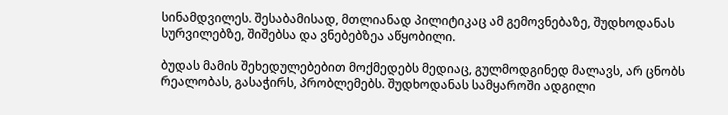სინამდვილეს. შესაბამისად, მთლიანად პილიტიკაც ამ გემოვნებაზე, შუდხოდანას სურვილებზე, შიშებსა და ვნებებზეა აწყობილი.

ბუდას მამის შეხედულებებით მოქმედებს მედიაც, გულმოდგინედ მალავს, არ ცნობს რეალობას, გასაჭირს, პრობლემებს. შუდხოდანას სამყაროში ადგილი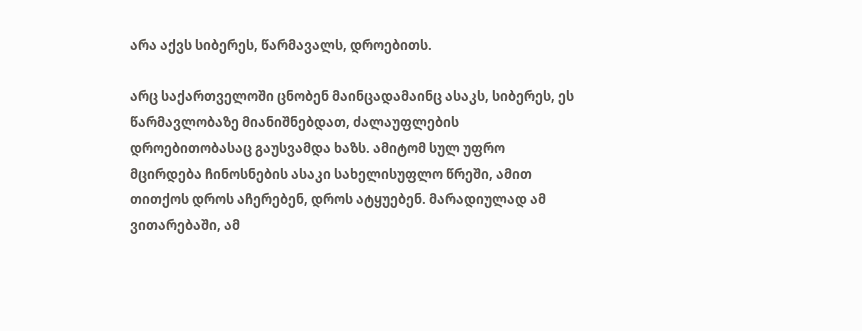არა აქვს სიბერეს, წარმავალს, დროებითს.

არც საქართველოში ცნობენ მაინცადამაინც ასაკს, სიბერეს, ეს წარმავლობაზე მიანიშნებდათ, ძალაუფლების დროებითობასაც გაუსვამდა ხაზს. ამიტომ სულ უფრო მცირდება ჩინოსნების ასაკი სახელისუფლო წრეში, ამით თითქოს დროს აჩერებენ, დროს ატყუებენ. მარადიულად ამ ვითარებაში, ამ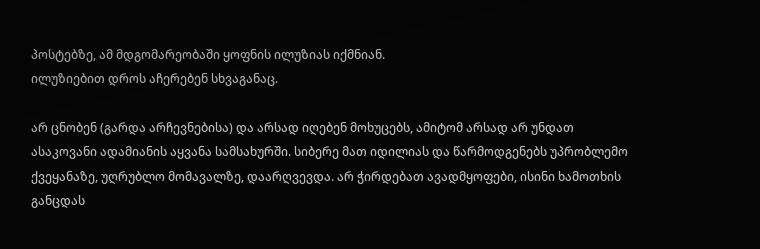პოსტებზე, ამ მდგომარეობაში ყოფნის ილუზიას იქმნიან.
ილუზიებით დროს აჩერებენ სხვაგანაც.

არ ცნობენ (გარდა არჩევნებისა) და არსად იღებენ მოხუცებს, ამიტომ არსად არ უნდათ ასაკოვანი ადამიანის აყვანა სამსახურში. სიბერე მათ იდილიას და წარმოდგენებს უპრობლემო ქვეყანაზე, უღრუბლო მომავალზე, დაარღვევდა. არ ჭირდებათ ავადმყოფები, ისინი ხამოთხის განცდას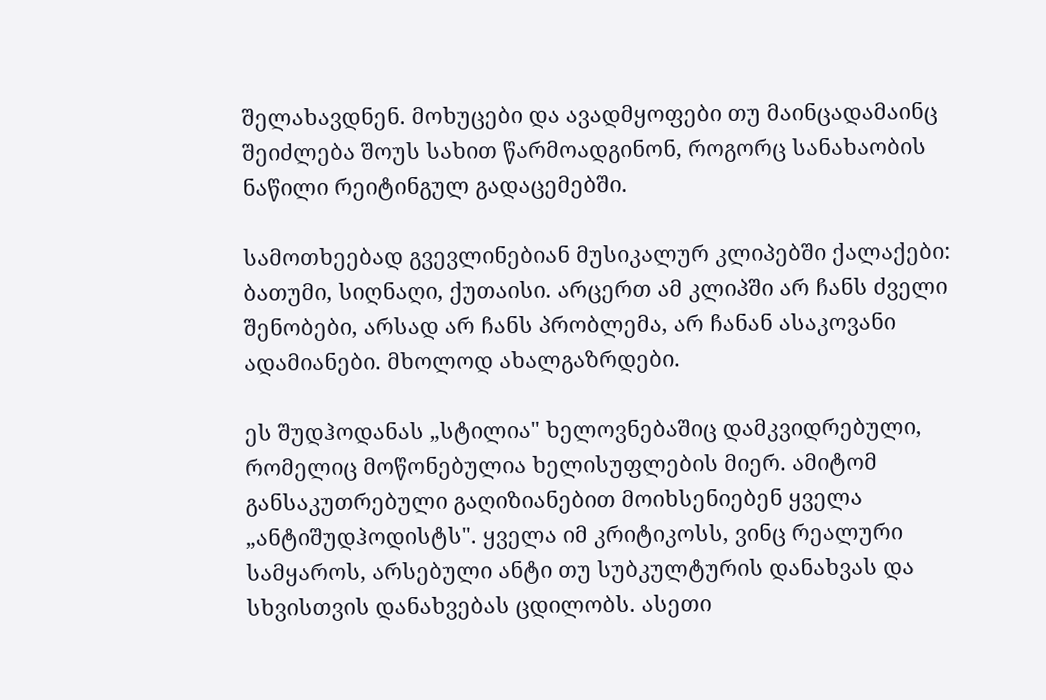შელახავდნენ. მოხუცები და ავადმყოფები თუ მაინცადამაინც შეიძლება შოუს სახით წარმოადგინონ, როგორც სანახაობის ნაწილი რეიტინგულ გადაცემებში.

სამოთხეებად გვევლინებიან მუსიკალურ კლიპებში ქალაქები: ბათუმი, სიღნაღი, ქუთაისი. არცერთ ამ კლიპში არ ჩანს ძველი შენობები, არსად არ ჩანს პრობლემა, არ ჩანან ასაკოვანი ადამიანები. მხოლოდ ახალგაზრდები.

ეს შუდჰოდანას „სტილია" ხელოვნებაშიც დამკვიდრებული, რომელიც მოწონებულია ხელისუფლების მიერ. ამიტომ განსაკუთრებული გაღიზიანებით მოიხსენიებენ ყველა „ანტიშუდჰოდისტს". ყველა იმ კრიტიკოსს, ვინც რეალური სამყაროს, არსებული ანტი თუ სუბკულტურის დანახვას და სხვისთვის დანახვებას ცდილობს. ასეთი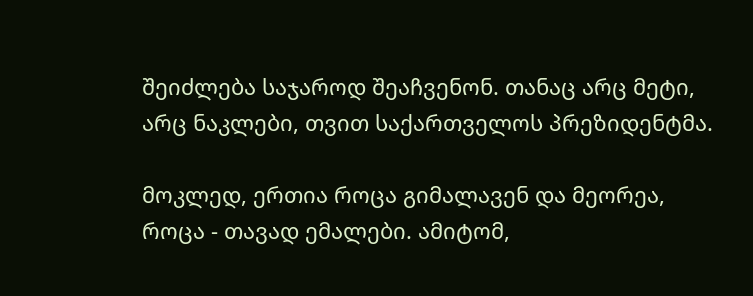შეიძლება საჯაროდ შეაჩვენონ. თანაც არც მეტი, არც ნაკლები, თვით საქართველოს პრეზიდენტმა.

მოკლედ, ერთია როცა გიმალავენ და მეორეა, როცა - თავად ემალები. ამიტომ,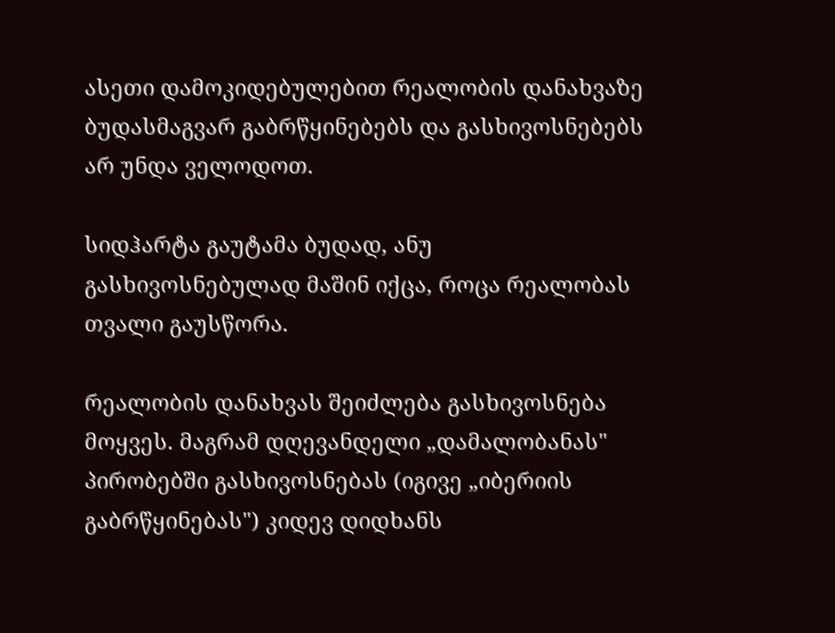ასეთი დამოკიდებულებით რეალობის დანახვაზე ბუდასმაგვარ გაბრწყინებებს და გასხივოსნებებს არ უნდა ველოდოთ.

სიდჰარტა გაუტამა ბუდად, ანუ გასხივოსნებულად მაშინ იქცა, როცა რეალობას თვალი გაუსწორა.

რეალობის დანახვას შეიძლება გასხივოსნება მოყვეს. მაგრამ დღევანდელი „დამალობანას" პირობებში გასხივოსნებას (იგივე „იბერიის გაბრწყინებას") კიდევ დიდხანს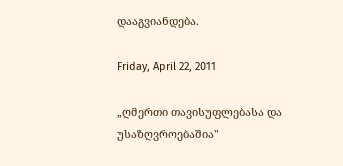დააგვიანდება.

Friday, April 22, 2011

„ღმერთი თავისუფლებასა და უსაზღვროებაშია"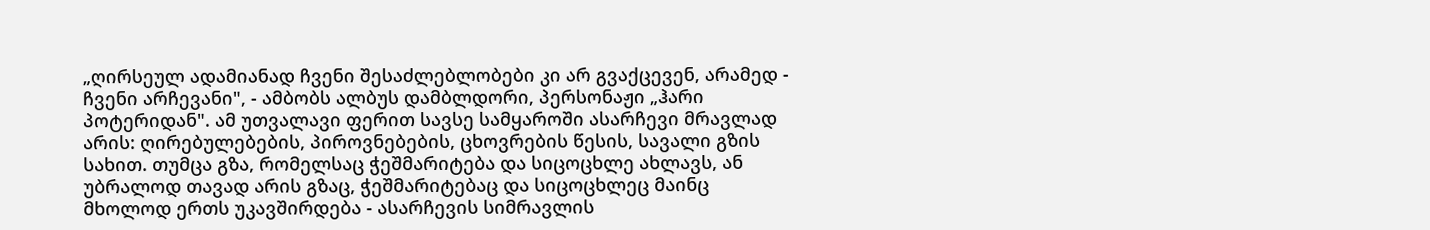„ღირსეულ ადამიანად ჩვენი შესაძლებლობები კი არ გვაქცევენ, არამედ - ჩვენი არჩევანი", - ამბობს ალბუს დამბლდორი, პერსონაჟი „ჰარი პოტერიდან". ამ უთვალავი ფერით სავსე სამყაროში ასარჩევი მრავლად არის: ღირებულებების, პიროვნებების, ცხოვრების წესის, სავალი გზის სახით. თუმცა გზა, რომელსაც ჭეშმარიტება და სიცოცხლე ახლავს, ან უბრალოდ თავად არის გზაც, ჭეშმარიტებაც და სიცოცხლეც მაინც მხოლოდ ერთს უკავშირდება - ასარჩევის სიმრავლის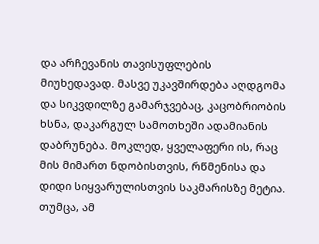და არჩევანის თავისუფლების მიუხედავად. მასვე უკავშირდება აღდგომა და სიკვდილზე გამარჯვებაც, კაცობრიობის ხსნა, დაკარგულ სამოთხეში ადამიანის დაბრუნება. მოკლედ, ყველაფერი ის, რაც მის მიმართ ნდობისთვის, რწმენისა და დიდი სიყვარულისთვის საკმარისზე მეტია. თუმცა, ამ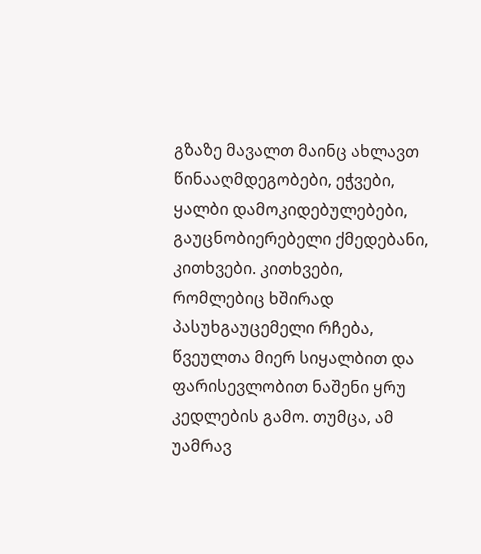გზაზე მავალთ მაინც ახლავთ წინააღმდეგობები, ეჭვები, ყალბი დამოკიდებულებები, გაუცნობიერებელი ქმედებანი, კითხვები. კითხვები, რომლებიც ხშირად პასუხგაუცემელი რჩება, წვეულთა მიერ სიყალბით და ფარისევლობით ნაშენი ყრუ კედლების გამო. თუმცა, ამ უამრავ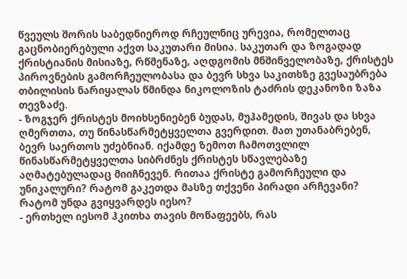წვეულს შორის საბედნიეროდ რჩეულნიც ურევია, რომელთაც გაცნობიერებული აქვთ საკუთარი მისია. საკუთარ და ზოგადად ქრისტიანის მისიაზე, რწმენაზე, აღდგომის მნშინველობაზე, ქრისტეს პიროვნების გამორჩეულობასა და ბევრ სხვა საკითხზე გვესაუბრება თბილისის ნარიყალას წმინდა ნიკოლოზის ტაძრის დეკანოზი ზაზა თევზაძე.
- ზოგჯერ ქრისტეს მოიხსენიებენ ბუდას, მუჰამედის, შივას და სხვა ღმერთთა, თუ წინასწარმეტყველთა გვერდით. მათ უთანაბრებენ, ბევრ საერთოს უძებნიან. იქამდე ზემოთ ჩამოთვლილ წინასწარმეტყველთა სიბრძნეს ქრისტეს სწავლებაზე აღმატებულადაც მიიჩნევენ. რითაა ქრისტე გამორჩეული და უნიკალური? რატომ გაკეთდა მასზე თქვენი პირადი არჩევანი? რატომ უნდა გვიყვარდეს იესო?
- ერთხელ იესომ ჰკითხა თავის მოწაფეებს, რას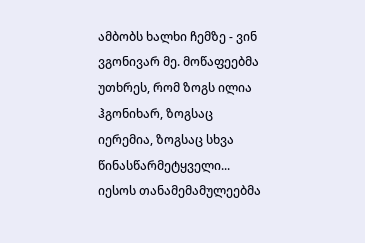ამბობს ხალხი ჩემზე - ვინ ვგონივარ მე. მოწაფეებმა უთხრეს, რომ ზოგს ილია ჰგონიხარ, ზოგსაც იერემია, ზოგსაც სხვა წინასწარმეტყველი... იესოს თანამემამულეებმა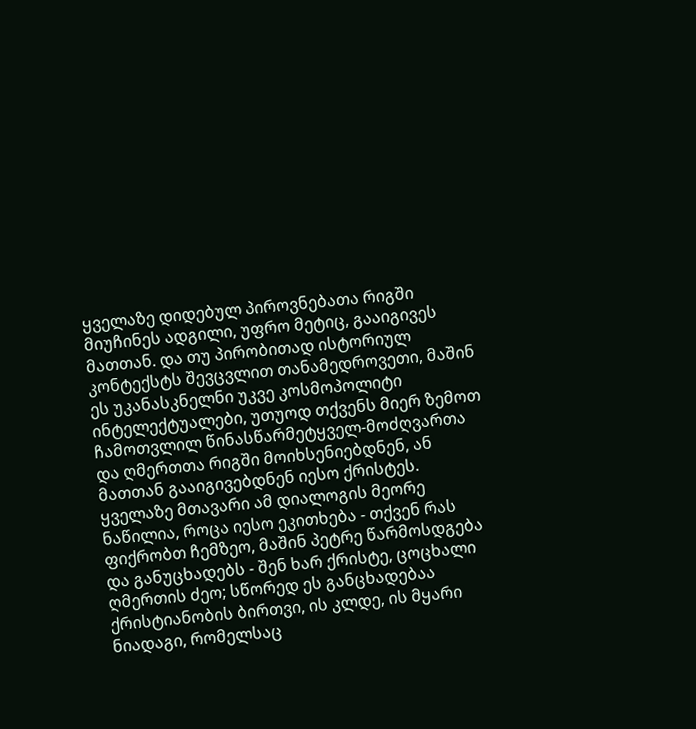ყველაზე დიდებულ პიროვნებათა რიგში მიუჩინეს ადგილი, უფრო მეტიც, გააიგივეს მათთან. და თუ პირობითად ისტორიულ კონტექსტს შევცვლით თანამედროვეთი, მაშინ ეს უკანასკნელნი უკვე კოსმოპოლიტი ინტელექტუალები, უთუოდ თქვენს მიერ ზემოთ ჩამოთვლილ წინასწარმეტყველ-მოძღვართა და ღმერთთა რიგში მოიხსენიებდნენ, ან მათთან გააიგივებდნენ იესო ქრისტეს. ყველაზე მთავარი ამ დიალოგის მეორე ნაწილია, როცა იესო ეკითხება - თქვენ რას ფიქრობთ ჩემზეო, მაშინ პეტრე წარმოსდგება და განუცხადებს - შენ ხარ ქრისტე, ცოცხალი ღმერთის ძეო; სწორედ ეს განცხადებაა ქრისტიანობის ბირთვი, ის კლდე, ის მყარი ნიადაგი, რომელსაც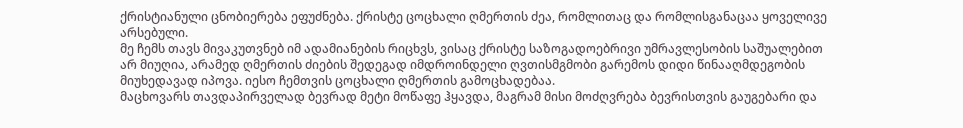ქრისტიანული ცნობიერება ეფუძნება. ქრისტე ცოცხალი ღმერთის ძეა, რომლითაც და რომლისგანაცაა ყოველივე არსებული.
მე ჩემს თავს მივაკუთვნებ იმ ადამიანების რიცხვს, ვისაც ქრისტე საზოგადოებრივი უმრავლესობის საშუალებით არ მიუღია, არამედ ღმერთის ძიების შედეგად იმდროინდელი ღვთისმგმობი გარემოს დიდი წინააღმდეგობის მიუხედავად იპოვა. იესო ჩემთვის ცოცხალი ღმერთის გამოცხადებაა.
მაცხოვარს თავდაპირველად ბევრად მეტი მოწაფე ჰყავდა, მაგრამ მისი მოძღვრება ბევრისთვის გაუგებარი და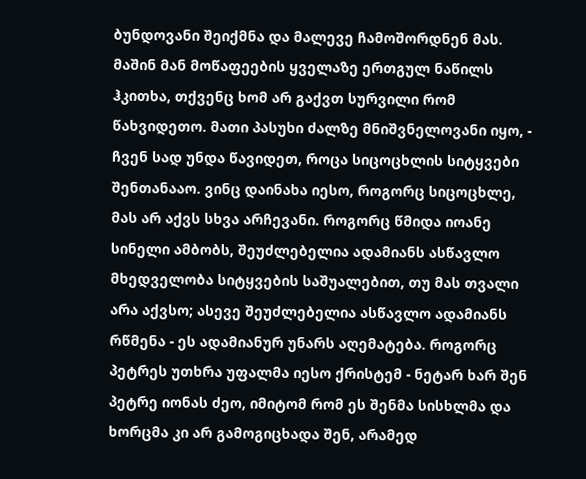ბუნდოვანი შეიქმნა და მალევე ჩამოშორდნენ მას. მაშინ მან მოწაფეების ყველაზე ერთგულ ნაწილს ჰკითხა, თქვენც ხომ არ გაქვთ სურვილი რომ წახვიდეთო. მათი პასუხი ძალზე მნიშვნელოვანი იყო, - ჩვენ სად უნდა წავიდეთ, როცა სიცოცხლის სიტყვები შენთანააო. ვინც დაინახა იესო, როგორც სიცოცხლე, მას არ აქვს სხვა არჩევანი. როგორც წმიდა იოანე სინელი ამბობს, შეუძლებელია ადამიანს ასწავლო მხედველობა სიტყვების საშუალებით, თუ მას თვალი არა აქვსო; ასევე შეუძლებელია ასწავლო ადამიანს რწმენა - ეს ადამიანურ უნარს აღემატება. როგორც პეტრეს უთხრა უფალმა იესო ქრისტემ - ნეტარ ხარ შენ პეტრე იონას ძეო, იმიტომ რომ ეს შენმა სისხლმა და ხორცმა კი არ გამოგიცხადა შენ, არამედ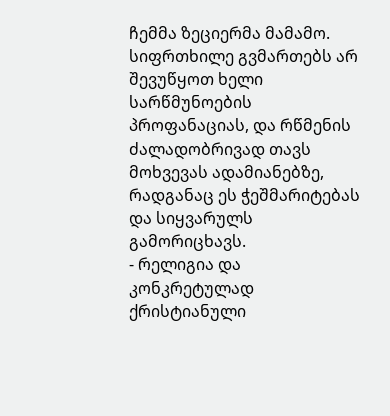ჩემმა ზეციერმა მამამო. სიფრთხილე გვმართებს არ შევუწყოთ ხელი სარწმუნოების პროფანაციას, და რწმენის ძალადობრივად თავს მოხვევას ადამიანებზე, რადგანაც ეს ჭეშმარიტებას და სიყვარულს გამორიცხავს.
- რელიგია და კონკრეტულად ქრისტიანული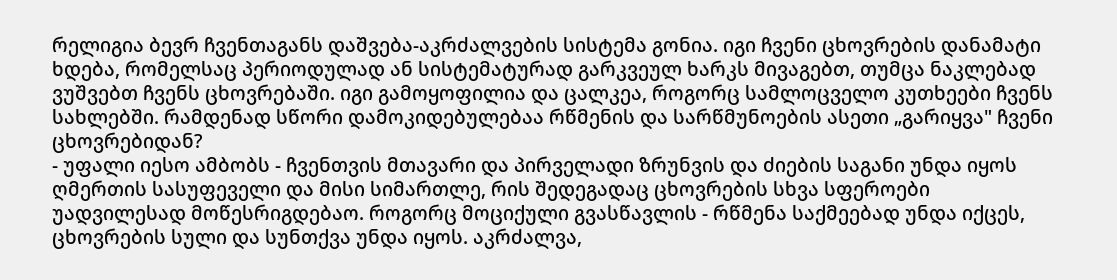რელიგია ბევრ ჩვენთაგანს დაშვება-აკრძალვების სისტემა გონია. იგი ჩვენი ცხოვრების დანამატი ხდება, რომელსაც პერიოდულად ან სისტემატურად გარკვეულ ხარკს მივაგებთ, თუმცა ნაკლებად ვუშვებთ ჩვენს ცხოვრებაში. იგი გამოყოფილია და ცალკეა, როგორც სამლოცველო კუთხეები ჩვენს სახლებში. რამდენად სწორი დამოკიდებულებაა რწმენის და სარწმუნოების ასეთი „გარიყვა" ჩვენი ცხოვრებიდან?
- უფალი იესო ამბობს - ჩვენთვის მთავარი და პირველადი ზრუნვის და ძიების საგანი უნდა იყოს ღმერთის სასუფეველი და მისი სიმართლე, რის შედეგადაც ცხოვრების სხვა სფეროები უადვილესად მოწესრიგდებაო. როგორც მოციქული გვასწავლის - რწმენა საქმეებად უნდა იქცეს, ცხოვრების სული და სუნთქვა უნდა იყოს. აკრძალვა,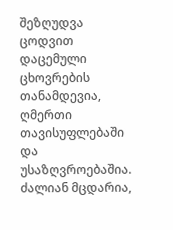შეზღუდვა ცოდვით დაცემული ცხოვრების თანამდევია, ღმერთი თავისუფლებაში და უსაზღვროებაშია. ძალიან მცდარია,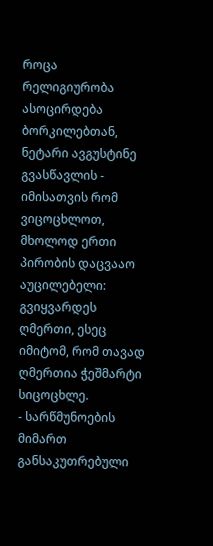როცა რელიგიურობა ასოცირდება ბორკილებთან, ნეტარი ავგუსტინე გვასწავლის - იმისათვის რომ ვიცოცხლოთ, მხოლოდ ერთი პირობის დაცვააო აუცილებელი: გვიყვარდეს ღმერთი, ესეც იმიტომ, რომ თავად ღმერთია ჭეშმარტი სიცოცხლე.
- სარწმუნოების მიმართ განსაკუთრებული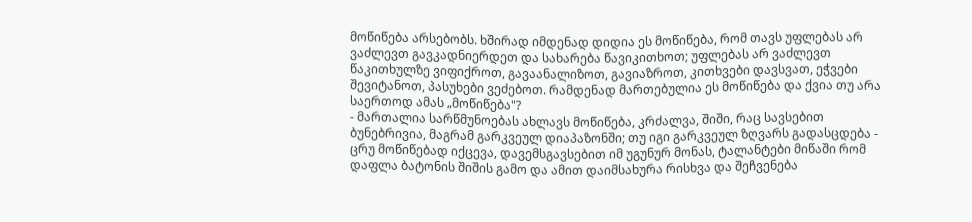მოწიწება არსებობს. ხშირად იმდენად დიდია ეს მოწიწება, რომ თავს უფლებას არ ვაძლევთ გავკადნიერდეთ და სახარება წავიკითხოთ; უფლებას არ ვაძლევთ წაკითხულზე ვიფიქროთ, გავაანალიზოთ, გავიაზროთ, კითხვები დავსვათ, ეჭვები შევიტანოთ, პასუხები ვეძებოთ. რამდენად მართებულია ეს მოწიწება და ქვია თუ არა საერთოდ ამას „მოწიწება"?
- მართალია სარწმუნოებას ახლავს მოწიწება, კრძალვა, შიში, რაც სავსებით ბუნებრივია, მაგრამ გარკვეულ დიაპაზონში; თუ იგი გარკვეულ ზღვარს გადასცდება - ცრუ მოწიწებად იქცევა, დავემსგავსებით იმ უგუნურ მონას, ტალანტები მიწაში რომ დაფლა ბატონის შიშის გამო და ამით დაიმსახურა რისხვა და შეჩვენება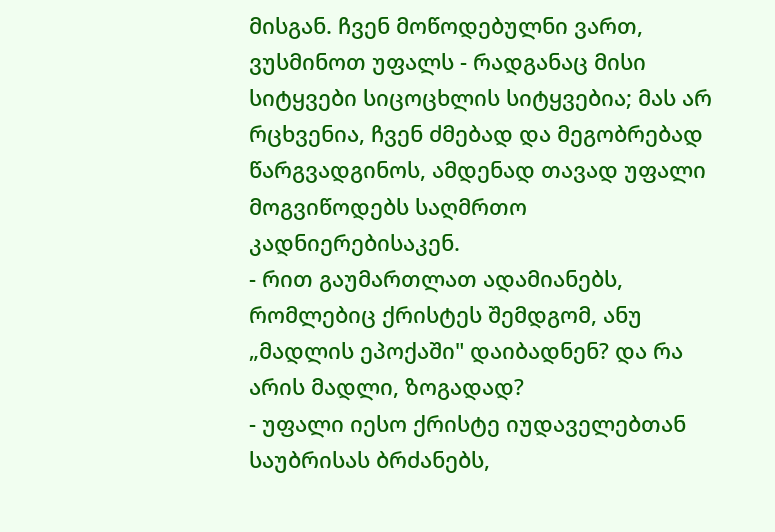მისგან. ჩვენ მოწოდებულნი ვართ, ვუსმინოთ უფალს - რადგანაც მისი სიტყვები სიცოცხლის სიტყვებია; მას არ რცხვენია, ჩვენ ძმებად და მეგობრებად წარგვადგინოს, ამდენად თავად უფალი მოგვიწოდებს საღმრთო კადნიერებისაკენ.
- რით გაუმართლათ ადამიანებს, რომლებიც ქრისტეს შემდგომ, ანუ „მადლის ეპოქაში" დაიბადნენ? და რა არის მადლი, ზოგადად?
- უფალი იესო ქრისტე იუდაველებთან საუბრისას ბრძანებს,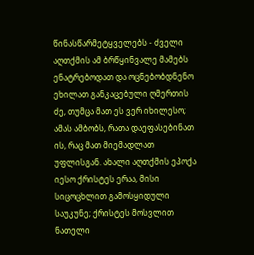წინასწარმეტყველებს - ძველი აღთქმის ამ ბრწყინვალე მამებს ენატრებოდათ და ოცნებობდნენო ეხილათ განკაცებული ღმერთის ძე, თუმცა მათ ეს ვერ იხილესო; ამას ამბობს, რათა დაეფასებინათ ის, რაც მათ მიემადლათ უფლისგან. ახალი აღთქმის ეპოქა იესო ქრისტეს ერაა, მისი სიცოცხლით გამოსყიდული საუკუნე; ქრისტეს მოსვლით ნათელი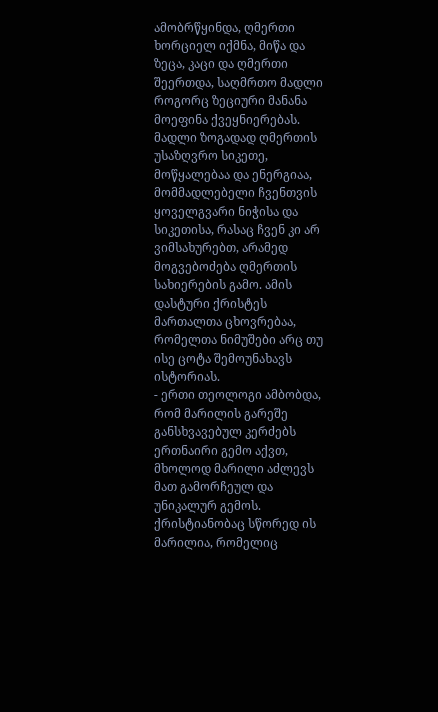ამობრწყინდა, ღმერთი ხორციელ იქმნა, მიწა და ზეცა, კაცი და ღმერთი შეერთდა, საღმრთო მადლი როგორც ზეციური მანანა მოეფინა ქვეყნიერებას. მადლი ზოგადად ღმერთის უსაზღვრო სიკეთე, მოწყალებაა და ენერგიაა, მომმადლებელი ჩვენთვის ყოველგვარი ნიჭისა და სიკეთისა, რასაც ჩვენ კი არ ვიმსახურებთ, არამედ მოგვებოძება ღმერთის სახიერების გამო. ამის დასტური ქრისტეს მართალთა ცხოვრებაა, რომელთა ნიმუშები არც თუ ისე ცოტა შემოუნახავს ისტორიას.
- ერთი თეოლოგი ამბობდა, რომ მარილის გარეშე განსხვავებულ კერძებს ერთნაირი გემო აქვთ, მხოლოდ მარილი აძლევს მათ გამორჩეულ და უნიკალურ გემოს. ქრისტიანობაც სწორედ ის მარილია, რომელიც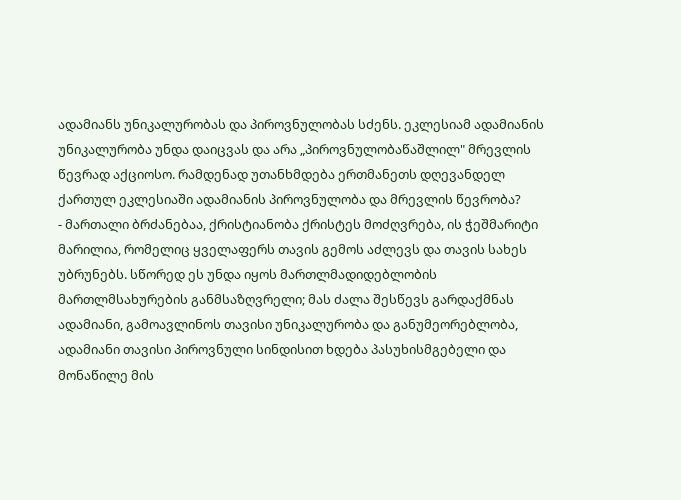ადამიანს უნიკალურობას და პიროვნულობას სძენს. ეკლესიამ ადამიანის უნიკალურობა უნდა დაიცვას და არა „პიროვნულობაწაშლილ" მრევლის წევრად აქციოსო. რამდენად უთანხმდება ერთმანეთს დღევანდელ ქართულ ეკლესიაში ადამიანის პიროვნულობა და მრევლის წევრობა?
- მართალი ბრძანებაა, ქრისტიანობა ქრისტეს მოძღვრება, ის ჭეშმარიტი მარილია, რომელიც ყველაფერს თავის გემოს აძლევს და თავის სახეს უბრუნებს. სწორედ ეს უნდა იყოს მართლმადიდებლობის მართლმსახურების განმსაზღვრელი; მას ძალა შესწევს გარდაქმნას ადამიანი, გამოავლინოს თავისი უნიკალურობა და განუმეორებლობა, ადამიანი თავისი პიროვნული სინდისით ხდება პასუხისმგებელი და მონაწილე მის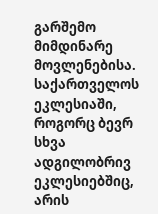გარშემო მიმდინარე მოვლენებისა. საქართველოს ეკლესიაში, როგორც ბევრ სხვა ადგილობრივ ეკლესიებშიც, არის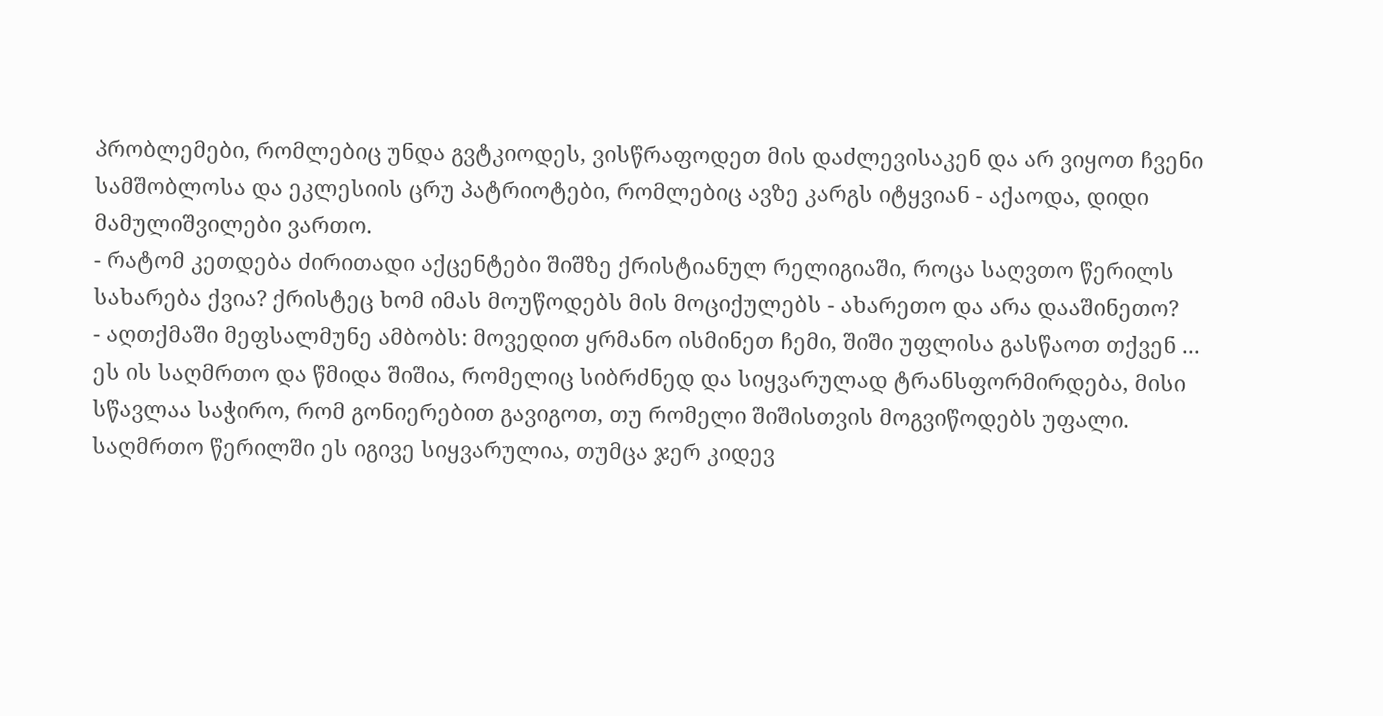პრობლემები, რომლებიც უნდა გვტკიოდეს, ვისწრაფოდეთ მის დაძლევისაკენ და არ ვიყოთ ჩვენი სამშობლოსა და ეკლესიის ცრუ პატრიოტები, რომლებიც ავზე კარგს იტყვიან - აქაოდა, დიდი მამულიშვილები ვართო.
- რატომ კეთდება ძირითადი აქცენტები შიშზე ქრისტიანულ რელიგიაში, როცა საღვთო წერილს სახარება ქვია? ქრისტეც ხომ იმას მოუწოდებს მის მოციქულებს - ახარეთო და არა დააშინეთო?
- აღთქმაში მეფსალმუნე ამბობს: მოვედით ყრმანო ისმინეთ ჩემი, შიში უფლისა გასწაოთ თქვენ ... ეს ის საღმრთო და წმიდა შიშია, რომელიც სიბრძნედ და სიყვარულად ტრანსფორმირდება, მისი სწავლაა საჭირო, რომ გონიერებით გავიგოთ, თუ რომელი შიშისთვის მოგვიწოდებს უფალი. საღმრთო წერილში ეს იგივე სიყვარულია, თუმცა ჯერ კიდევ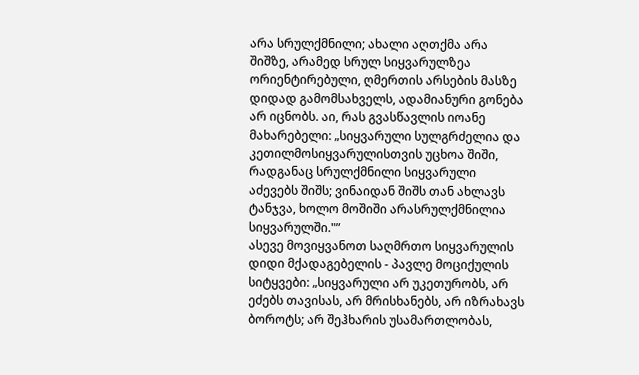არა სრულქმნილი; ახალი აღთქმა არა შიშზე, არამედ სრულ სიყვარულზეა ორიენტირებული, ღმერთის არსების მასზე დიდად გამომსახველს, ადამიანური გონება არ იცნობს. აი, რას გვასწავლის იოანე მახარებელი: „სიყვარული სულგრძელია და კეთილმოსიყვარულისთვის უცხოა შიში, რადგანაც სრულქმნილი სიყვარული აძევებს შიშს; ვინაიდან შიშს თან ახლავს ტანჯვა, ხოლო მოშიში არასრულქმნილია სიყვარულში."”
ასევე მოვიყვანოთ საღმრთო სიყვარულის დიდი მქადაგებელის - პავლე მოციქულის სიტყვები: „სიყვარული არ უკეთურობს, არ ეძებს თავისას, არ მრისხანებს, არ იზრახავს ბოროტს; არ შეჰხარის უსამართლობას,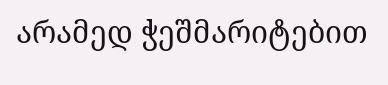არამედ ჭეშმარიტებით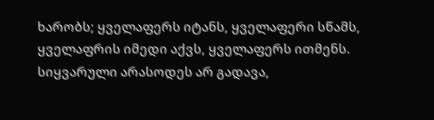ხარობს; ყველაფერს იტანს, ყველაფერი სწამს, ყველაფრის იმედი აქვს, ყველაფერს ითმენს. სიყვარული არასოდეს არ გადავა,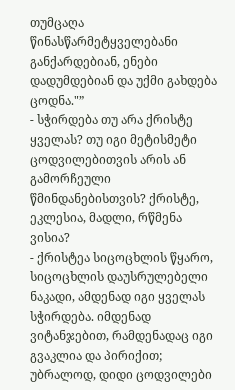თუმცაღა წინასწარმეტყველებანი განქარდებიან, ენები დადუმდებიან და უქმი გახდება ცოდნა."”
- სჭირდება თუ არა ქრისტე ყველას? თუ იგი მეტისმეტი ცოდვილებითვის არის ან გამორჩეული წმინდანებისთვის? ქრისტე, ეკლესია, მადლი, რწმენა ვისია?
- ქრისტეა სიცოცხლის წყარო, სიცოცხლის დაუსრულებელი ნაკადი, ამდენად იგი ყველას სჭირდება. იმდენად ვიტანჯებით, რამდენადაც იგი გვაკლია და პირიქით; უბრალოდ, დიდი ცოდვილები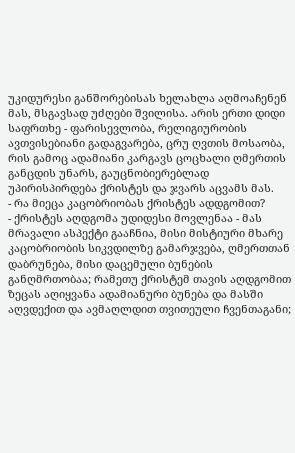უკიდურესი განშორებისას ხელახლა აღმოაჩენენ მას, მსგავსად უძღები შვილისა. არის ერთი დიდი საფრთხე - ფარისევლობა, რელიგიურობის ავთვისებიანი გადაგვარება, ცრუ ღვთის მოსაობა, რის გამოც ადამიანი კარგავს ცოცხალი ღმერთის განცდის უნარს, გაუცნობიერებლად უპირისპირდება ქრისტეს და ჯვარს აცვამს მას.
- რა მიეცა კაცობრიობას ქრისტეს ადდგომით?
- ქრისტეს აღდგომა უდიდესი მოვლენაა - მას მრავალი ასპექტი გააჩნია, მისი მისტიური მხარე კაცობრიობის სიკვდილზე გამარჯვება, ღმერთთან დაბრუნება, მისი დაცემული ბუნების განღმრთობაა; რამეთუ ქრისტემ თავის აღდგომით ზეცას აღიყვანა ადამიანური ბუნება და მასში აღვდექით და ავმაღლდით თვითეული ჩვენთაგანი;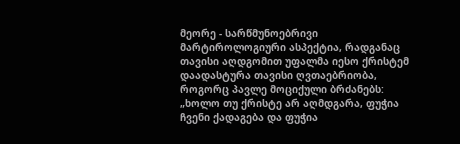მეორე - სარწმუნოებრივი მარტიროლოგიური ასპექტია, რადგანაც თავისი აღდგომით უფალმა იესო ქრისტემ დაადასტურა თავისი ღვთაებრიობა, როგორც პავლე მოციქული ბრძანებს: „ხოლო თუ ქრისტე არ აღმდგარა, ფუჭია ჩვენი ქადაგება და ფუჭია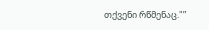თქვენი რწმენაც."”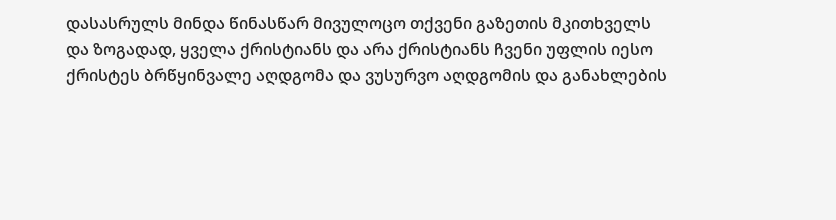დასასრულს მინდა წინასწარ მივულოცო თქვენი გაზეთის მკითხველს და ზოგადად, ყველა ქრისტიანს და არა ქრისტიანს ჩვენი უფლის იესო ქრისტეს ბრწყინვალე აღდგომა და ვუსურვო აღდგომის და განახლების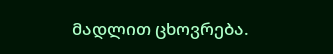მადლით ცხოვრება.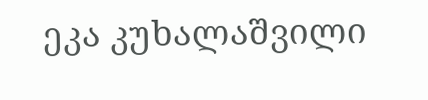ეკა კუხალაშვილი